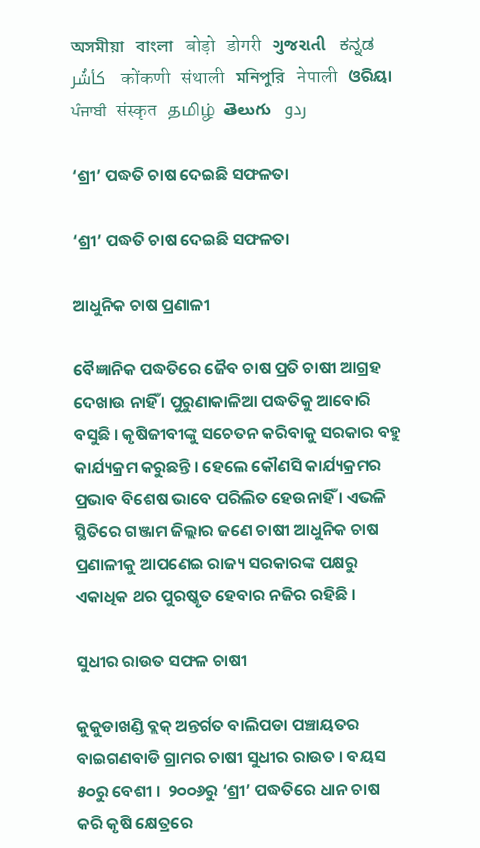অসমীয়া   বাংলা   बोड़ो   डोगरी   ગુજરાતી   ಕನ್ನಡ   كأشُر   कोंकणी   संथाली   মনিপুরি   नेपाली   ଓରିୟା   ਪੰਜਾਬੀ   संस्कृत   தமிழ்  తెలుగు   ردو

‘ଶ୍ରୀ’ ପଦ୍ଧତି ଚାଷ ଦେଇଛି ସଫଳତା

‘ଶ୍ରୀ’ ପଦ୍ଧତି ଚାଷ ଦେଇଛି ସଫଳତା

ଆଧୁନିକ ଚାଷ ପ୍ରଣାଳୀ

ବୈଜ୍ଞାନିକ ପଦ୍ଧତିରେ ଜୈବ ଚାଷ ପ୍ରତି ଚାଷୀ ଆଗ୍ରହ ଦେଖାଉ ନାହିଁ । ପୁରୁଣାକାଳିଆ ପଦ୍ଧତିକୁ ଆବୋରି ବସୁଛି । କୃଷିଜୀବୀଙ୍କୁ ସଚେତନ କରିବାକୁ ସରକାର ବହୁ କାର୍ଯ୍ୟକ୍ରମ କରୁଛନ୍ତି । ହେଲେ କୌଣସି କାର୍ଯ୍ୟକ୍ରମର ପ୍ରଭାବ ବିଶେଷ ଭାବେ ପରିଲିତ ହେଉନାହିଁ । ଏଭଳି ସ୍ଥିତିରେ ଗଞ୍ଜାମ ଜିଲ୍ଲାର ଜଣେ ଚାଷୀ ଆଧୁନିକ ଚାଷ ପ୍ରଣାଳୀକୁ ଆପଣେଇ ରାଜ୍ୟ ସରକାରଙ୍କ ପକ୍ଷରୁ ଏକାଧିକ ଥର ପୁରଷ୍କୃତ ହେବାର ନଜିର ରହିଛି ।

ସୁଧୀର ରାଉତ ସଫଳ ଚାଷୀ

କୁକୁଡାଖଣ୍ଡି ବ୍ଲକ୍ ଅନ୍ତର୍ଗତ ବାଲିପଡା ପଞ୍ଚାୟତର ବାଇଗଣବାଡି ଗ୍ରାମର ଚାଷୀ ସୁଧୀର ରାଉତ । ବୟସ ୫୦ରୁ ବେଶୀ ।  ୨୦୦୬ରୁ ‘ଶ୍ରୀ’ ପଦ୍ଧତିରେ ଧାନ ଚାଷ  କରି କୃଷି କ୍ଷେତ୍ରରେ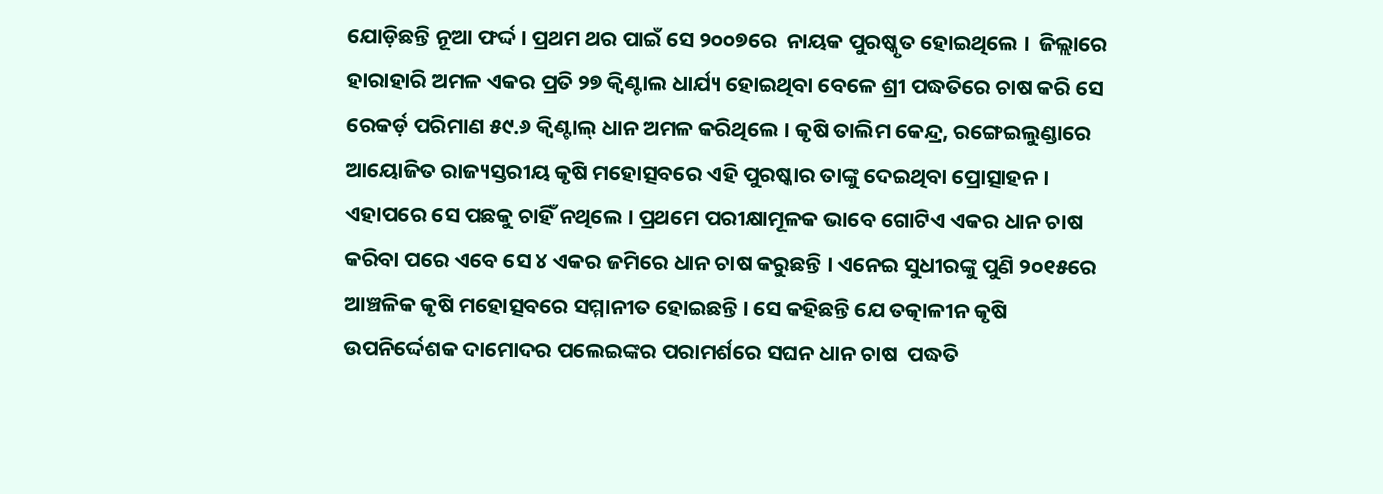ଯୋଡ଼ିଛନ୍ତି ନୂଆ ଫର୍ଦ୍ଦ । ପ୍ରଥମ ଥର ପାଇଁ ସେ ୨୦୦୭ରେ  ନାୟକ ପୁରଷ୍କୃତ ହୋଇଥିଲେ ।  ଜିଲ୍ଲାରେ ହାରାହାରି ଅମଳ ଏକର ପ୍ରତି ୨୭ କ୍ଵିଣ୍ଟାଲ ଧାର୍ଯ୍ୟ ହୋଇଥିବା ବେଳେ ଶ୍ରୀ ପଦ୍ଧତିରେ ଚାଷ କରି ସେ ରେକର୍ଡ଼ ପରିମାଣ ୫୯.୬ କ୍ଵିଣ୍ଟାଲ୍ ଧାନ ଅମଳ କରିଥିଲେ । କୃଷି ତାଲିମ କେନ୍ଦ୍ର, ରଙ୍ଗେଇଲୁଣ୍ଡାରେ ଆୟୋଜିତ ରାଜ୍ୟସ୍ତରୀୟ କୃଷି ମହୋତ୍ସବରେ ଏହି ପୁରଷ୍କାର ତାଙ୍କୁ ଦେଇଥିବା ପ୍ରୋତ୍ସାହନ । ଏହାପରେ ସେ ପଛକୁ ଚାହିଁ ନଥିଲେ । ପ୍ରଥମେ ପରୀକ୍ଷାମୂଳକ ଭାବେ ଗୋଟିଏ ଏକର ଧାନ ଚାଷ କରିବା ପରେ ଏବେ ସେ ୪ ଏକର ଜମିରେ ଧାନ ଚାଷ କରୁଛନ୍ତି । ଏନେଇ ସୁଧୀରଙ୍କୁ ପୁଣି ୨୦୧୫ରେ ଆଞ୍ଚଳିକ କୃଷି ମହୋତ୍ସବରେ ସମ୍ମାନୀତ ହୋଇଛନ୍ତି । ସେ କହିଛନ୍ତି ଯେ ତତ୍କାଳୀନ କୃଷି ଉପନିର୍ଦ୍ଦେଶକ ଦାମୋଦର ପଲେଇଙ୍କର ପରାମର୍ଶରେ ସଘନ ଧାନ ଚାଷ  ପଦ୍ଧତି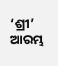‘ଶ୍ରୀ’ ଆରମ୍ଭ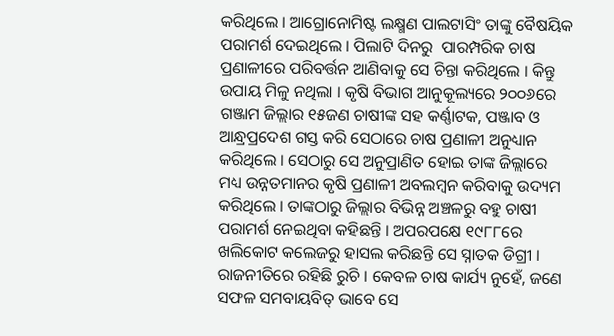କରିଥିଲେ । ଆଗ୍ରୋନୋମିଷ୍ଟ ଲକ୍ଷ୍ମଣ ପାଲଟାସିଂ ତାଙ୍କୁ ବୈଷୟିକ ପରାମର୍ଶ ଦେଇଥିଲେ । ପିଲାଟି ଦିନରୁ  ପାରମ୍ପରିକ ଚାଷ ପ୍ରଣାଳୀରେ ପରିବର୍ତ୍ତନ ଆଣିବାକୁ ସେ ଚିନ୍ତା କରିଥିଲେ । କିନ୍ତୁ ଉପାୟ ମିଳୁ ନଥିଲା । କୃଷି ବିଭାଗ ଆନୁକୂଲ୍ୟରେ ୨୦୦୬ରେ ଗଞ୍ଜାମ ଜିଲ୍ଲାର ୧୫ଜଣ ଚାଷୀଙ୍କ ସହ କର୍ଣ୍ଣାଟକ, ପଞ୍ଜାବ ଓ ଆନ୍ଧ୍ରପ୍ରଦେଶ ଗସ୍ତ କରି ସେଠାରେ ଚାଷ ପ୍ରଣାଳୀ ଅନୁଧ୍ୟାନ କରିଥିଲେ । ସେଠାରୁ ସେ ଅନୁପ୍ରାଣିତ ହୋଇ ତାଙ୍କ ଜିଲ୍ଲାରେ ମଧ୍ୟ ଉନ୍ନତମାନର କୃଷି ପ୍ରଣାଳୀ ଅବଲମ୍ବନ କରିବାକୁ ଉଦ୍ୟମ କରିଥିଲେ । ତାଙ୍କଠାରୁ ଜିଲ୍ଲାର ବିଭିନ୍ନ ଅଞ୍ଚଳରୁ ବହୁ ଚାଷୀ ପରାମର୍ଶ ନେଇଥିବା କହିଛନ୍ତି । ଅପରପକ୍ଷେ ୧୯୮୮ରେ  ଖଲିକୋଟ କଲେଜରୁ ହାସଲ କରିଛନ୍ତି ସେ ସ୍ନାତକ ଡିଗ୍ରୀ । ରାଜନୀତିରେ ରହିଛି ରୁଚି । କେବଳ ଚାଷ କାର୍ଯ୍ୟ ନୁହେଁ, ଜଣେ ସଫଳ ସମବାୟବିତ୍ ଭାବେ ସେ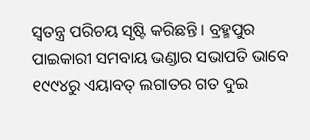ସ୍ଵତନ୍ତ୍ର ପରିଚୟ ସୃଷ୍ଟି କରିଛନ୍ତି । ବ୍ରହ୍ମପୁର ପାଇକାରୀ ସମବାୟ ଭଣ୍ଡାର ସଭାପତି ଭାବେ ୧୯୯୪ରୁ ଏୟାବତ୍ ଲଗାତର ଗତ ଦୁଇ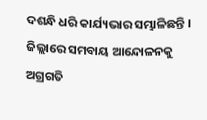ଦଶନ୍ଧି ଧରି କାର୍ଯ୍ୟଭାର ସମ୍ଭାଳିଛନ୍ତି । ଜିଲ୍ଲାରେ ସମବାୟ ଆନ୍ଦୋଳନକୁ ଅଗ୍ରଗତି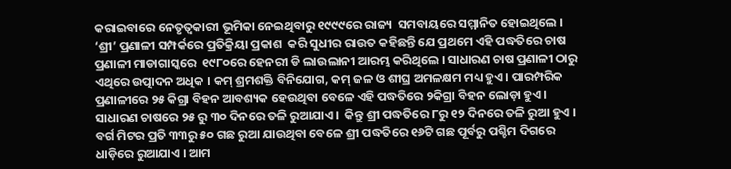କରାଇବାରେ ନେତୃତ୍ଵକାରୀ ଭୂମିକା ନେଇଥିବାରୁ ୧୯୯୯ରେ ରାଜ୍ୟ  ସମବାୟରେ ସମ୍ମାନିତ ହୋଇଥିଲେ । ‘ଶ୍ରୀ’ ପ୍ରଣାଳୀ ସମ୍ପର୍କରେ ପ୍ରତିକ୍ରିୟା ପ୍ରକାଶ  କରି ସୁଧୀର ରାଉତ କହିଛନ୍ତି ଯେ ପ୍ରଥମେ ଏହି ପଦ୍ଧତିରେ ଚାଷ ପ୍ରଣାଳୀ ମାଡାଗାସ୍କରେ  ୧୯୮୦ରେ ହେନରୀ ଡି ଲାଉଲାନୀ ଆରମ୍ଭ କରିଥିଲେ । ସାଧାରଣ ଚାଷ ପ୍ରଣାଳୀ ଠାରୁ ଏଥିରେ ଉତ୍ପାଦନ ଅଧିକ । କମ୍ ଶ୍ରମଶକ୍ତି ବିନିଯୋଗ, କମ୍ ଜଳ ଓ ଶୀଘ୍ର ଅମଳକ୍ଷମ ମଧ୍ୟ ହୁଏ । ପାରମ୍ପରିକ ପ୍ରଣାଳୀରେ ୨୫ କିଗ୍ରା ବିହନ ଆବଶ୍ୟକ ହେଉଥିବା ବେଳେ ଏହି ପଦ୍ଧତିରେ ୨କିଗ୍ରା ବିହନ ଲୋଡ଼ା ହୁଏ । ସାଧାରଣ ଚାଷରେ ୨୫ ରୁ ୩୦ ଦିନରେ ତଳି ରୁଆଯାଏ ।  କିନ୍ତୁ ଶ୍ରୀ ପଦ୍ଧତିରେ ୮ରୁ ୧୨ ଦିନରେ ତଳି ରୁଆ ହୁଏ । ବର୍ଗ ମିଟର ପ୍ରତି ୩୩ରୁ ୫୦ ଗଛ ରୁଆ ଯାଉଥିବା ବେଳେ ଶ୍ରୀ ପଦ୍ଧତିରେ ୧୬ଟି ଗଛ ପୂର୍ବରୁ ପଶ୍ଚିମ ଦିଗରେ ଧାଡ଼ିରେ ରୁଆଯାଏ । ଆମ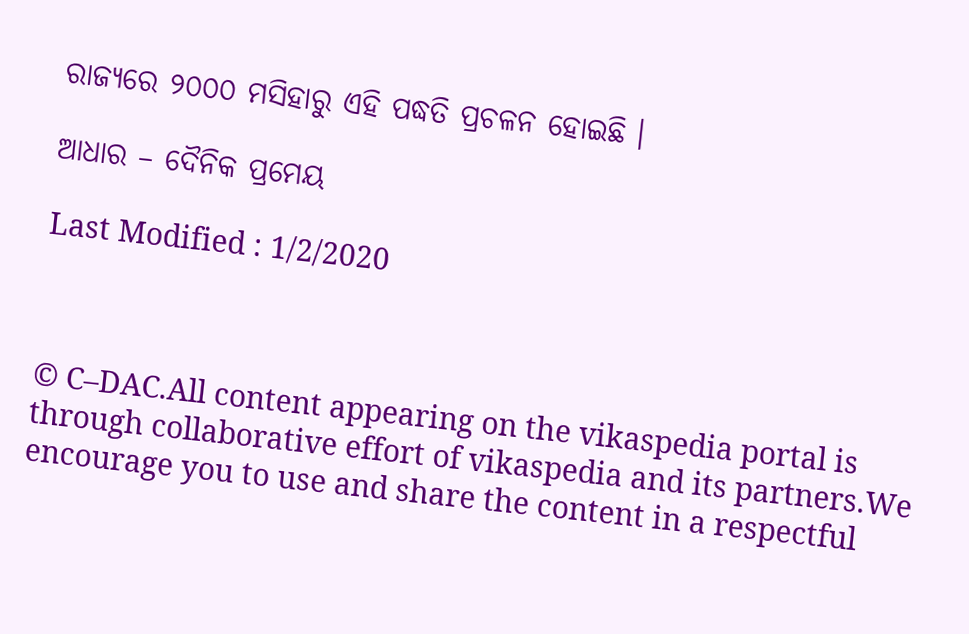ରାଜ୍ୟରେ ୨୦୦୦ ମସିହାରୁ ଏହି ପଦ୍ଧତି ପ୍ରଚଳନ ହୋଇଛି ।

ଆଧାର – ଦୈନିକ ପ୍ରମେୟ

Last Modified : 1/2/2020



© C–DAC.All content appearing on the vikaspedia portal is through collaborative effort of vikaspedia and its partners.We encourage you to use and share the content in a respectful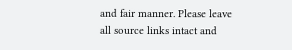and fair manner. Please leave all source links intact and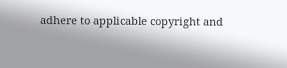adhere to applicable copyright and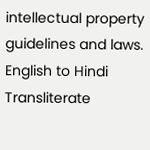intellectual property guidelines and laws.
English to Hindi Transliterate